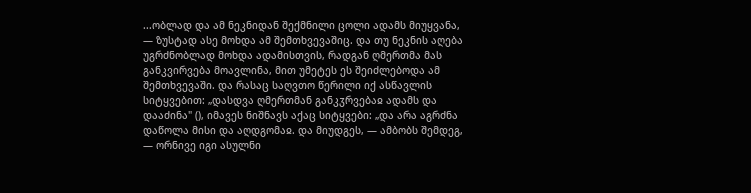...ობლად და ამ ნეკნიდან შექმნილი ცოლი ადამს მიუყვანა, — ზუსტად ასე მოხდა ამ შემთხვევაშიც. და თუ ნეკნის აღება უგრძნობლად მოხდა ადამისთვის, რადგან ღმერთმა მას განკვირვება მოავლინა, მით უმეტეს ეს შეიძლებოდა ამ შემთხვევაში. და რასაც საღვთო წერილი იქ ასწავლის სიტყვებით: „დასდვა ღმერთმან განკჳრვებაჲ ადამს და დააძინა" (), იმავეს ნიშნავს აქაც სიტყვები: „და არა აგრძნა დაწოლა მისი და აღდგომაჲ. და მიუდგეს, — ამბობს შემდეგ, — ორნივე იგი ასულნი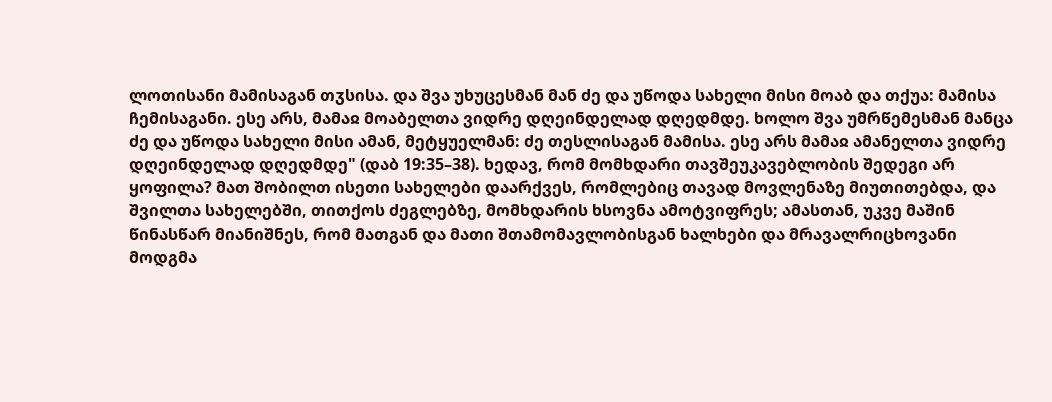ლოთისანი მამისაგან თჳსისა. და შვა უხუცესმან მან ძე და უწოდა სახელი მისი მოაბ და თქუა: მამისა ჩემისაგანი. ესე არს, მამაჲ მოაბელთა ვიდრე დღეინდელად დღედმდე. ხოლო შვა უმრწემესმან მანცა ძე და უწოდა სახელი მისი ამან, მეტყუელმან: ძე თესლისაგან მამისა. ესე არს მამაჲ ამანელთა ვიდრე დღეინდელად დღედმდე" (დაბ 19:35–38). ხედავ, რომ მომხდარი თავშეუკავებლობის შედეგი არ ყოფილა? მათ შობილთ ისეთი სახელები დაარქვეს, რომლებიც თავად მოვლენაზე მიუთითებდა, და შვილთა სახელებში, თითქოს ძეგლებზე, მომხდარის ხსოვნა ამოტვიფრეს; ამასთან, უკვე მაშინ წინასწარ მიანიშნეს, რომ მათგან და მათი შთამომავლობისგან ხალხები და მრავალრიცხოვანი მოდგმა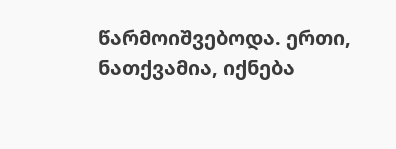წარმოიშვებოდა. ერთი, ნათქვამია, იქნება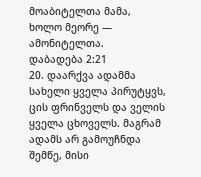მოაბიტელთა მამა, ხოლო მეორე — ამონიტელთა.
დაბადება 2:21
20. დაარქვა ადამმა სახელი ყველა პირუტყვს, ცის ფრინველს და ველის ყველა ცხოველს. მაგრამ ადამს არ გამოუჩნდა შემწე, მისი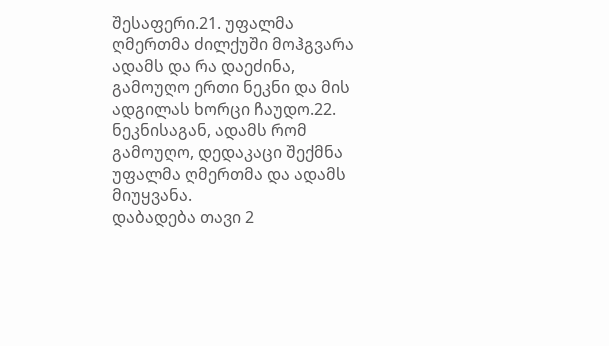შესაფერი.21. უფალმა ღმერთმა ძილქუში მოჰგვარა ადამს და რა დაეძინა, გამოუღო ერთი ნეკნი და მის ადგილას ხორცი ჩაუდო.22. ნეკნისაგან, ადამს რომ გამოუღო, დედაკაცი შექმნა უფალმა ღმერთმა და ადამს მიუყვანა.
დაბადება თავი 2